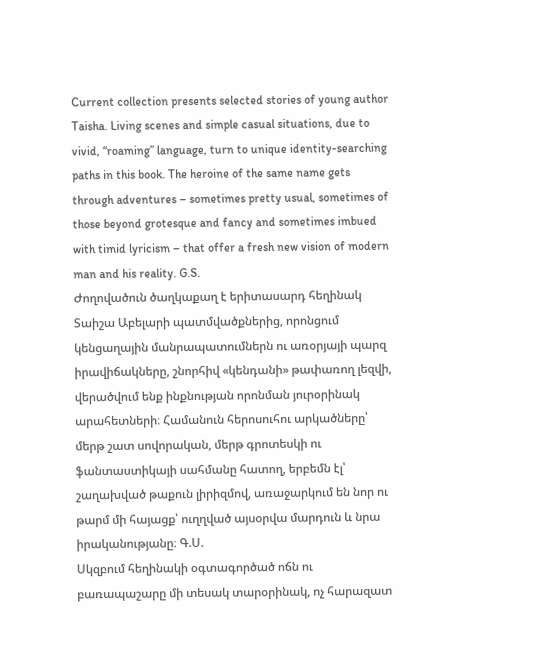Current collection presents selected stories of young author Taisha. Living scenes and simple casual situations, due to vivid, “roaming” language, turn to unique identity-searching paths in this book. The heroine of the same name gets through adventures – sometimes pretty usual, sometimes of those beyond grotesque and fancy and sometimes imbued with timid lyricism – that offer a fresh new vision of modern man and his reality. G.S.
Ժողովածուն ծաղկաքաղ է երիտասարդ հեղինակ Տաիշա Աբելարի պատմվածքներից, որոնցում կենցաղային մանրապատումներն ու առօրյայի պարզ իրավիճակները, շնորհիվ «կենդանի» թափառող լեզվի, վերածվում ենք ինքնության որոնման յուրօրինակ արահետների։ Համանուն հերոսուհու արկածները՝ մերթ շատ սովորական, մերթ գրոտեսկի ու ֆանտաստիկայի սահմանը հատող, երբեմն էլ՝ շաղախված թաքուն լիրիզմով, առաջարկում են նոր ու թարմ մի հայացք՝ ուղղված այսօրվա մարդուն և նրա իրականությանը։ Գ.Ս.
Սկզբում հեղինակի օգտագործած ոճն ու բառապաշարը մի տեսակ տարօրինակ, ոչ հարազատ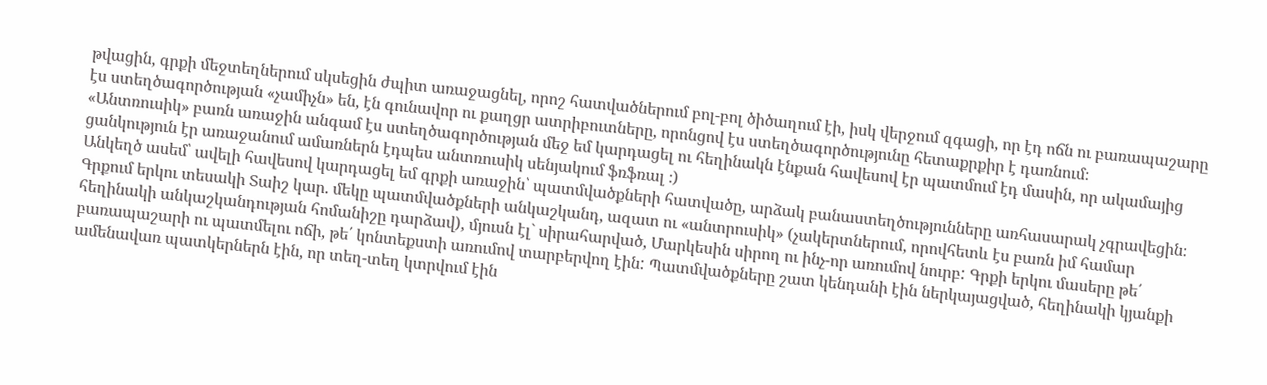թվացին, գրքի մեջտեղներում սկսեցին ժպիտ առաջացնել, որոշ հատվածներում բոլ-բոլ ծիծաղում էի, իսկ վերջում զգացի, որ էդ ոճն ու բառապաշարը էս ստեղծագործության «չամիչն» են, էն գունավոր ու քաղցր ատրիբուտները, որոնցով էս ստեղծագործությունը հետաքրքիր է դառնում։
«Անտռուսիկ» բառն առաջին անգամ էս ստեղծագործության մեջ եմ կարդացել ու հեղինակն էնքան հավեսով էր պատմում էդ մասին, որ ակամայից ցանկություն էր առաջանում ամառներն էդպես անտռուսիկ սենյակում ֆռֆռալ ։)
Անկեղծ ասեմ՝ ավելի հավեսով կարդացել եմ գրքի առաջին՝ պատմվածքների հատվածը, արձակ բանաստեղծությունները առհասարակ չգրավեցին։
Գրքում երկու տեսակի Տաիշ կար. մեկը պատմվածքների անկաշկանդ, ազատ ու «անտրուսիկ» (չակերտներում, որովհետև էս բառն իմ համար հեղինակի անկաշկանդության հոմանիշը դարձավ), մյուսն էլ` սիրահարված, Մարկեսին սիրող ու ինչ-որ առումով նուրբ: Գրքի երկու մասերը թե՛ բառապաշարի ու պատմելու ոճի, թե՛ կոնտեքստի առումով տարբերվող էին: Պատմվածքները շատ կենդանի էին ներկայացված, հեղինակի կյանքի ամենավառ պատկերներն էին, որ տեղ-տեղ կտրվում էին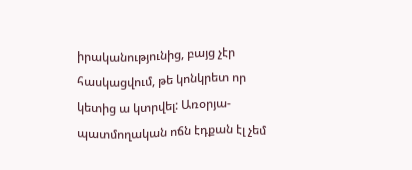իրականությունից, բայց չէր հասկացվում, թե կոնկրետ որ կետից ա կտրվել: Առօրյա-պատմողական ոճն էդքան էլ չեմ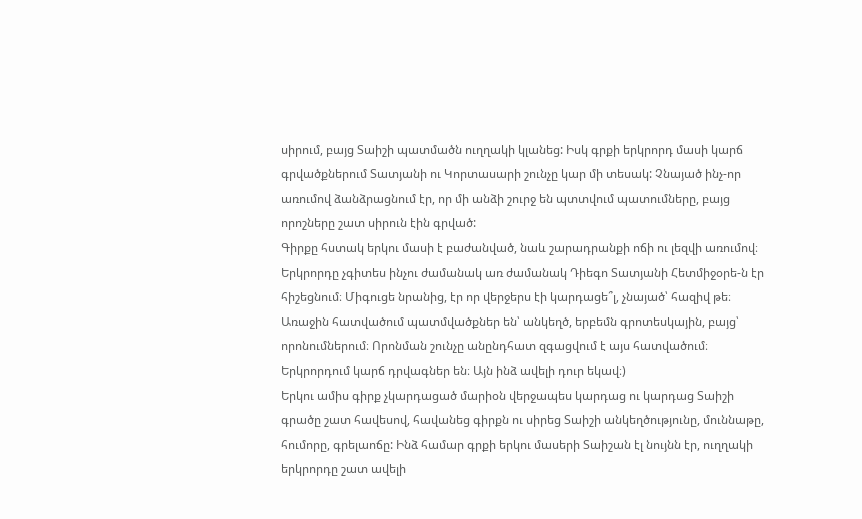սիրում, բայց Տաիշի պատմածն ուղղակի կլանեց: Իսկ գրքի երկրորդ մասի կարճ գրվածքներում Տատյանի ու Կորտասարի շունչը կար մի տեսակ: Չնայած ինչ-որ առումով ձանձրացնում էր, որ մի անձի շուրջ են պտտվում պատումները, բայց որոշները շատ սիրուն էին գրված:
Գիրքը հստակ երկու մասի է բաժանված, նաև շարադրանքի ոճի ու լեզվի առումով։ Երկրորդը չգիտես ինչու ժամանակ առ ժամանակ Դիեգո Տատյանի Հետմիջօրե-ն էր հիշեցնում։ Միգուցե նրանից, էր որ վերջերս էի կարդացե՞լ, չնայած՝ հազիվ թե։ Առաջին հատվածում պատմվածքներ են՝ անկեղծ, երբեմն գրոտեսկային, բայց՝ որոնումներում։ Որոնման շունչը անընդհատ զգացվում է այս հատվածում։ Երկրորդում կարճ դրվագներ են։ Այն ինձ ավելի դուր եկավ։)
Երկու ամիս գիրք չկարդացած մարիօն վերջապես կարդաց ու կարդաց Տաիշի գրածը շատ հավեսով, հավանեց գիրքն ու սիրեց Տաիշի անկեղծությունը, մուննաթը, հումորը, գրելաոճը: Ինձ համար գրքի երկու մասերի Տաիշան էլ նույնն էր, ուղղակի երկրորդը շատ ավելի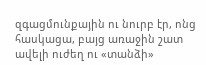զգացմունքային ու նուրբ էր, ոնց հասկացա, բայց առաջին շատ ավելի ուժեղ ու «տանձի»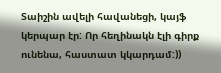Տաիշին ավելի հավանեցի, կայֆ կերպար էր: Որ հեղինակն էլի գիրք ունենա, հաստատ կկարդամ:))